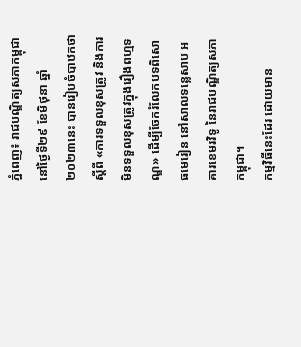ភ្នំពេញ៖ រាជបណ្ឌិត្យសភាកម្ពុជា នៅថ្ងៃទី២៩ ខែមិថុនា ឆ្នាំ២០២៣នេះ បានរៀបចំបាឋកថាស្តីពី «ការទទួលខុសត្រូវ និងការមិនទទួលខុសត្រូវក្នុងរឿងពហ្មទណ្ឌ» ដើម្បីចែករំលែកបទពិសោធមេរៀន នៅសាលទន្លេសាប អគារខេមរវិទូ នៃរាជបណ្ឌិត្យសភាកម្ពុជា។
កម្មវិធីនេះដែរ ដោយមាន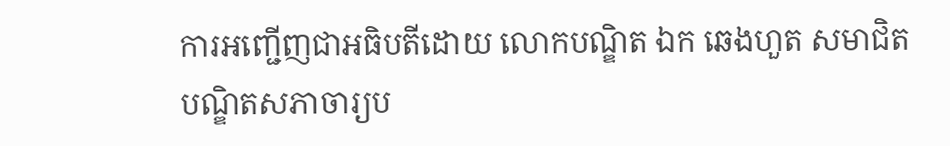ការអញ្ជើញជាអធិបតីដោយ លោកបណ្ឌិត ឯក ឆេងហួត សមាជិតបណ្ឌិតសភាចារ្យប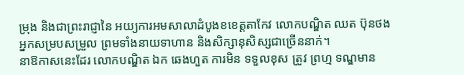ម្រុង និងជាព្រះរាជ្ញានៃ អយ្យការអមសាលាដំបូងខខេត្ដតាកែវ លោកបណ្ឌិត ឈត ប៊ុនថង អ្នកសម្របសម្រួល ព្រមទាំងនាយទាហាន និងសិក្សានុសិស្សជាច្រើននាក់។
នាឱកាសនេះដែរ លោកបណ្ឌិត ឯក ឆេងហួត ការមិន ទទួលខុស ត្រូវ ព្រហ្ម ទណ្ឌមាន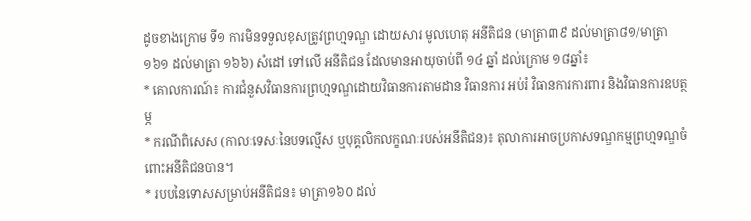ដូចខាងក្រោម ទី១ ការមិនទទួលខុសត្រូវព្រហ្មទណ្ឌ ដោយសារ មូលហេតុ អនីតិជន (មាត្រា៣៩ ដល់មាត្រា៨១/មាត្រា១៦១ ដល់មាត្រា ១៦៦) សំដៅ ទៅលើ អនីតិជន ដែលមានអាយុចាប់ពី ១៤ ឆ្នាំ ដល់ក្រោម ១៨ឆ្នាំ៖
* គោលការណ៍៖ ការជំនួសវិធានការព្រហ្មទណ្ឌដោយវិធានការតាមដាន វិធានការ អប់រំ វិធានការការពារ និងវិធានការឧបត្ថម្ភ
* ករណីពិសេស (កាលៈទេសៈនៃបទល្មើស ឬបុគ្គលិកលក្ខណៈរបស់អនីតិជន)៖ តុលាការអាចប្រកាសទណ្ឌកម្មព្រហ្មទណ្ឌចំពោះអនីតិជនបាន។
* របបនៃទោសសម្រាប់អនីតិជន៖ មាត្រា១៦០ ដល់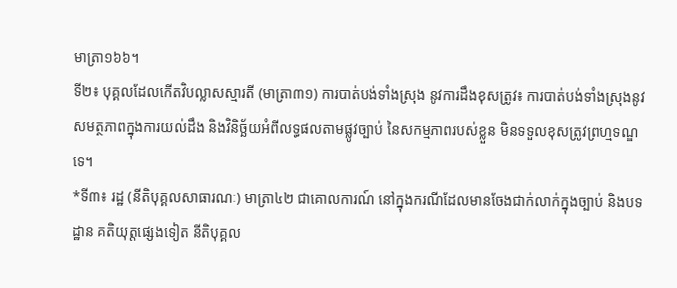មាត្រា១៦៦។
ទី២៖ បុគ្គលដែលកើតវិបល្លាសស្មារតី (មាត្រា៣១) ការបាត់បង់ទាំងស្រុង នូវការដឹងខុសត្រូវ៖ ការបាត់បង់ទាំងស្រុងនូវសមត្ថភាពក្នុងការយល់ដឹង និងវិនិច្ឆ័យអំពីលទ្ធផលតាមផ្លូវច្បាប់ នៃសកម្មភាពរបស់ខ្លួន មិនទទួលខុសត្រូវព្រហ្មទណ្ឌទេ។
*ទី៣៖ រដ្ឋ (នីតិបុគ្គលសាធារណៈ) មាត្រា៤២ ជាគោលការណ៍ នៅក្នុងករណីដែលមានចែងជាក់លាក់ក្នុងច្បាប់ និងបទដ្ឋាន គតិយុត្តផ្សេងទៀត នីតិបុគ្គល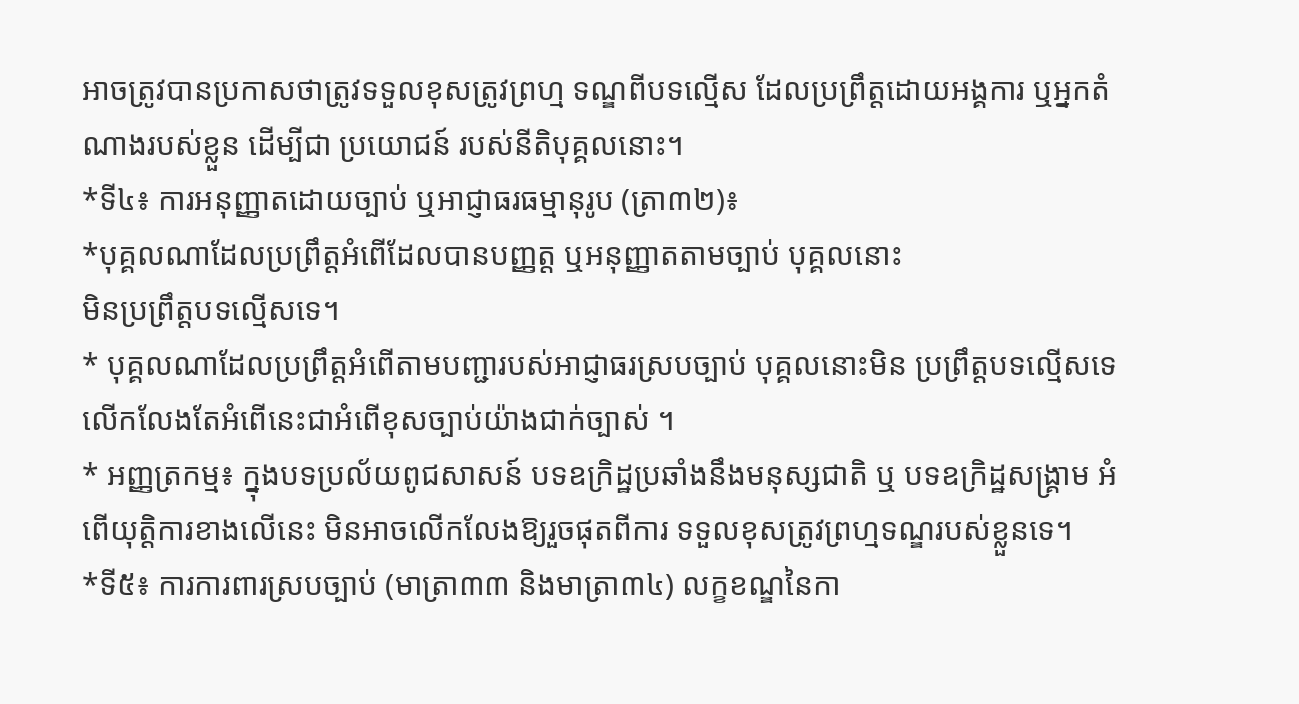អាចត្រូវបានប្រកាសថាត្រូវទទួលខុសត្រូវព្រហ្ម ទណ្ឌពីបទល្មើស ដែលប្រព្រឹត្តដោយអង្គការ ឬអ្នកតំណាងរបស់ខ្លួន ដើម្បីជា ប្រយោជន៍ របស់នីតិបុគ្គលនោះ។
*ទី៤៖ ការអនុញ្ញាតដោយច្បាប់ ឬអាជ្ញាធរធម្មានុរូប (ត្រា៣២)៖
*បុគ្គលណាដែលប្រព្រឹត្តអំពើដែលបានបញ្ញត្ត ឬអនុញ្ញាតតាមច្បាប់ បុគ្គលនោះ
មិនប្រព្រឹត្តបទល្មើសទេ។
* បុគ្គលណាដែលប្រព្រឹត្តអំពើតាមបញ្ជារបស់អាជ្ញាធរស្របច្បាប់ បុគ្គលនោះមិន ប្រព្រឹត្តបទល្មើសទេ លើកលែងតែអំពើនេះជាអំពើខុសច្បាប់យ៉ាងជាក់ច្បាស់ ។
* អញ្ញត្រកម្ម៖ ក្នុងបទប្រល័យពូជសាសន៍ បទឧក្រិដ្ឋប្រឆាំងនឹងមនុស្សជាតិ ឬ បទឧក្រិដ្ឋសង្គ្រាម អំពើយុត្តិការខាងលើនេះ មិនអាចលើកលែងឱ្យរួចផុតពីការ ទទួលខុសត្រូវព្រហ្មទណ្ឌរបស់ខ្លួនទេ។
*ទី៥៖ ការការពារស្របច្បាប់ (មាត្រា៣៣ និងមាត្រា៣៤) លក្ខខណ្ឌនៃកា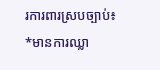រការពារស្របច្បាប់៖
*មានការឈ្លា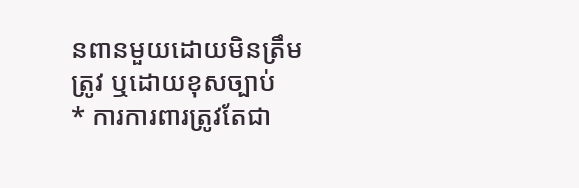នពានមួយដោយមិនត្រឹមត្រូវ ឬដោយខុសច្បាប់
* ការការពារត្រូវតែជា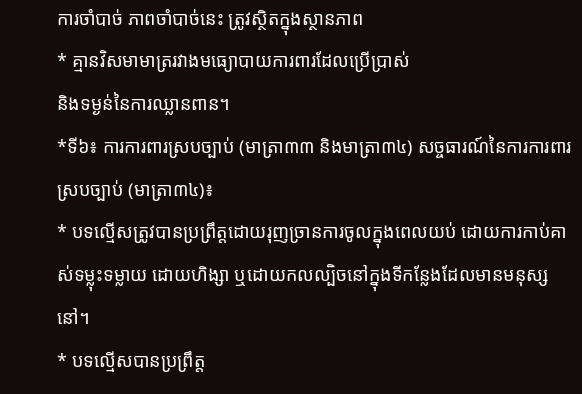ការចាំបាច់ ភាពចាំបាច់នេះ ត្រូវស្ថិតក្នុងស្ថានភាព
* គ្មានវិសមាមាត្ររវាងមធ្យោបាយការពារដែលប្រើប្រាស់
និងទម្ងន់នៃការឈ្លានពាន។
*ទី៦៖ ការការពារស្របច្បាប់ (មាត្រា៣៣ និងមាត្រា៣៤) សច្ចធារណ៍នៃការការពារស្របច្បាប់ (មាត្រា៣៤)៖
* បទល្មើសត្រូវបានប្រព្រឹត្តដោយរុញច្រានការចូលក្នុងពេលយប់ ដោយការកាប់គាស់ទម្លុះទម្លាយ ដោយហិង្សា ឬដោយកលល្បិចនៅក្នុងទីកន្លែងដែលមានមនុស្សនៅ។
* បទល្មើសបានប្រព្រឹត្ត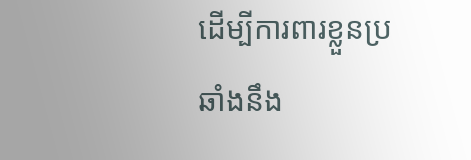ដើម្បីការពារខ្លួនប្រឆាំងនឹង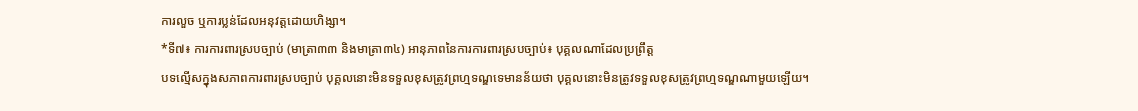ការលួច ឬការប្លន់ដែលអនុវត្តដោយហិង្សា។
*ទី៧៖ ការការពារស្របច្បាប់ (មាត្រា៣៣ និងមាត្រា៣៤) អានុភាពនៃការការពារស្របច្បាប់៖ បុគ្គលណាដែលប្រព្រឹត្ត
បទល្មើសក្នុងសភាពការពារស្របច្បាប់ បុគ្គលនោះមិនទទួលខុសត្រូវព្រហ្មទណ្ឌទេមានន័យថា បុគ្គលនោះមិនត្រូវទទួលខុសត្រូវព្រហ្មទណ្ឌណាមួយឡើយ។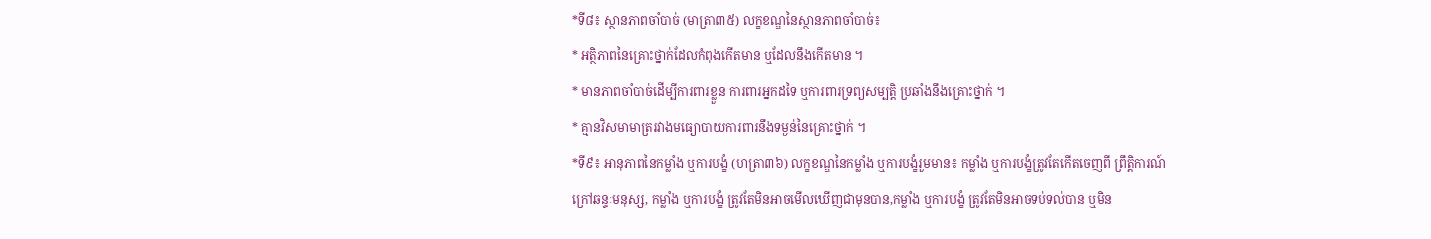*ទី៨៖ ស្ថានភាពចាំបាច់ (មាត្រា៣៥) លក្ខខណ្ឌនៃស្ថានភាពចាំបាច់៖
* អត្ថិភាពនៃគ្រោះថ្នាក់ដែលកំពុងកើតមាន ឬដែលនឹងកើតមាន ។
* មានភាពចាំបាច់ដើម្បីការពារខ្លួន ការពារអ្នកដទៃ ឬការពារទ្រព្យសម្បត្តិ ប្រឆាំងនឹងគ្រោះថ្នាក់ ។
* គ្មានវិសមាមាត្ររវាងមធ្យោបាយការពារនឹងទម្ងន់នៃគ្រោះថ្នាក់ ។
*ទី៩៖ អានុភាពនៃកម្លាំង ឬការបង្ខំ (ហត្រា៣៦) លក្ខខណ្ឌនៃកម្លាំង ឬការបង្ខំរួមមាន៖ កម្លាំង ឬការបង្ខំត្រូវតែកើតចេញពី ព្រឹត្តិការណ៍ក្រៅឆន្ទៈមនុស្ស, កម្លាំង ឬការបង្ខំ ត្រូវតែមិនអាចមើលឃើញជាមុនបាន,កម្លាំង ឬការបង្ខំ ត្រូវតែមិនអាចទប់ទល់បាន ឬមិន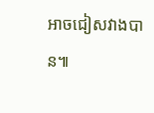អាចជៀសវាងបាន៕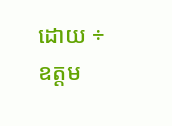ដោយ ÷ ឧត្តម